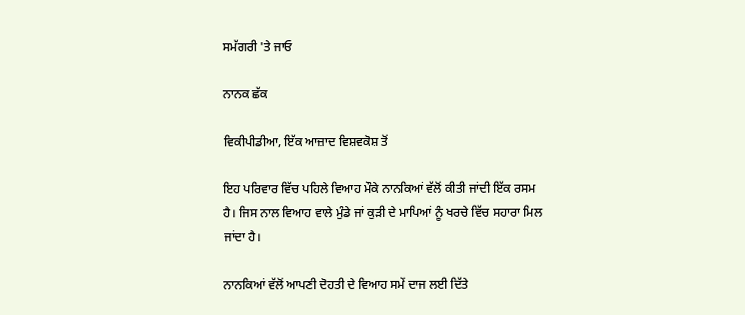ਸਮੱਗਰੀ 'ਤੇ ਜਾਓ

ਨਾਨਕ ਛੱਕ

ਵਿਕੀਪੀਡੀਆ, ਇੱਕ ਆਜ਼ਾਦ ਵਿਸ਼ਵਕੋਸ਼ ਤੋਂ

ਇਹ ਪਰਿਵਾਰ ਵਿੱਚ ਪਹਿਲੇ ਵਿਆਹ ਮੌਕੇ ਨਾਨਕਿਆਂ ਵੱਲੋਂ ਕੀਤੀ ਜਾਂਦੀ ਇੱਕ ਰਸਮ ਹੈ। ਜਿਸ ਨਾਲ ਵਿਆਹ ਵਾਲੇ ਮੁੰਡੇ ਜਾਂ ਕੁੜੀ ਦੇ ਮਾਪਿਆਂ ਨੂੰ ਖਰਚੇ ਵਿੱਚ ਸਹਾਰਾ ਮਿਲ ਜਾਂਦਾ ਹੈ।

ਨਾਨਕਿਆਂ ਵੱਲੋਂ ਆਪਣੀ ਦੋਹਤੀ ਦੇ ਵਿਆਹ ਸਮੇਂ ਦਾਜ ਲਈ ਦਿੱਤੇ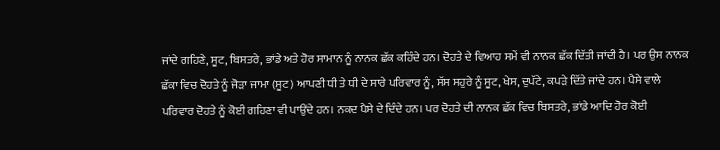ਜਾਂਦੇ ਗਹਿਣੇ, ਸੂਟ, ਬਿਸਤਰੇ, ਭਾਂਡੇ ਅਤੇ ਹੋਰ ਸਾਮਾਨ ਨੂੰ ਨਾਨਕ ਛੱਕ ਕਹਿੰਦੇ ਹਨ। ਦੋਹਤੇ ਦੇ ਵਿਆਹ ਸਮੇਂ ਵੀ ਨਾਨਕ ਛੱਕ ਦਿੱਤੀ ਜਾਂਦੀ ਹੈ। ਪਰ ਉਸ ਨਾਨਕ ਛੱਕਾ ਵਿਚ ਦੋਹਤੇ ਨੂੰ ਜੋੜਾ ਜਾਮਾ (ਸੂਟ) ਆਪਣੀ ਧੀ ਤੇ ਧੀ ਦੇ ਸਾਰੇ ਪਰਿਵਾਰ ਨੂੰ, ਸੱਸ ਸਹੁਰੇ ਨੂੰ ਸੂਟ, ਖੇਸ, ਦੁਪੱਟੇ, ਕਪੜੇ ਦਿੱਤੇ ਜਾਂਦੇ ਹਨ। ਪੈਸੇ ਵਾਲੇ ਪਰਿਵਾਰ ਦੋਹਤੇ ਨੂੰ ਕੋਈ ਗਹਿਣਾ ਵੀ ਪਾਉਂਦੇ ਹਨ। ਨਕਦ ਪੈਸੇ ਦੇ ਦਿੰਦੇ ਹਨ। ਪਰ ਦੋਹਤੇ ਦੀ ਨਾਨਕ ਛੱਕ ਵਿਚ ਬਿਸਤਰੇ, ਭਾਂਡੇ ਆਦਿ ਹੋਰ ਕੋਈ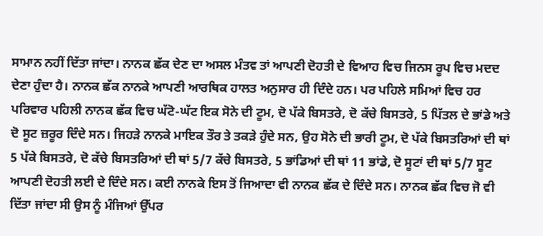ਸਾਮਾਨ ਨਹੀਂ ਦਿੱਤਾ ਜਾਂਦਾ। ਨਾਨਕ ਛੱਕ ਦੇਣ ਦਾ ਅਸਲ ਮੰਤਵ ਤਾਂ ਆਪਣੀ ਦੋਹਤੀ ਦੇ ਵਿਆਹ ਵਿਚ ਜਿਨਸ ਰੂਪ ਵਿਚ ਮਦਦ ਦੇਣਾ ਹੁੰਦਾ ਹੈ। ਨਾਨਕ ਛੱਕ ਨਾਨਕੇ ਆਪਣੀ ਆਰਥਿਕ ਹਾਲਤ ਅਨੁਸਾਰ ਹੀ ਦਿੰਦੇ ਹਨ। ਪਰ ਪਹਿਲੇ ਸਮਿਆਂ ਵਿਚ ਹਰ ਪਰਿਵਾਰ ਪਹਿਲੀ ਨਾਨਕ ਛੱਕ ਵਿਚ ਘੱਟੋ-ਘੱਟ ਇਕ ਸੋਨੇ ਦੀ ਟੂਮ, ਦੋ ਪੱਕੇ ਬਿਸਤਰੇ, ਦੋ ਕੱਚੇ ਬਿਸਤਰੇ, 5 ਪਿੱਤਲ ਦੇ ਭਾਂਡੇ ਅਤੇ ਦੋ ਸੂਟ ਜ਼ਰੂਰ ਦਿੰਦੇ ਸਨ। ਜਿਹੜੇ ਨਾਨਕੇ ਮਾਇਕ ਤੌਰ ਤੇ ਤਕੜੇ ਹੁੰਦੇ ਸਨ, ਉਹ ਸੋਨੇ ਦੀ ਭਾਰੀ ਟੂਮ, ਦੋ ਪੱਕੇ ਬਿਸਤਰਿਆਂ ਦੀ ਥਾਂ 5 ਪੱਕੇ ਬਿਸਤਰੇ, ਦੋ ਕੱਚੇ ਬਿਸਤਰਿਆਂ ਦੀ ਥਾਂ 5/7 ਕੱਚੇ ਬਿਸਤਰੇ, 5 ਭਾਂਡਿਆਂ ਦੀ ਥਾਂ 11 ਭਾਂਡੇ, ਦੋ ਸੂਟਾਂ ਦੀ ਥਾਂ 5/7 ਸੂਟ ਆਪਣੀ ਦੋਹਤੀ ਲਈ ਦੇ ਦਿੰਦੇ ਸਨ। ਕਈ ਨਾਨਕੇ ਇਸ ਤੋਂ ਜਿਆਦਾ ਵੀ ਨਾਨਕ ਛੱਕ ਦੇ ਦਿੰਦੇ ਸਨ। ਨਾਨਕ ਛੱਕ ਵਿਚ ਜੋ ਵੀ ਦਿੱਤਾ ਜਾਂਦਾ ਸੀ ਉਸ ਨੂੰ ਮੰਜਿਆਂ ਉੱਪਰ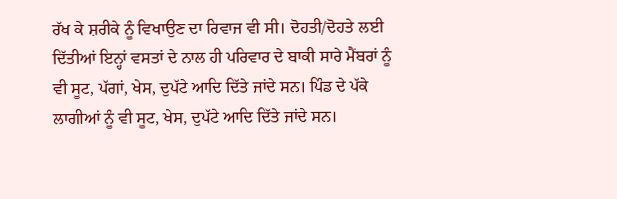ਰੱਖ ਕੇ ਸ਼ਰੀਕੇ ਨੂੰ ਵਿਖਾਉਣ ਦਾ ਰਿਵਾਜ ਵੀ ਸੀ। ਦੋਹਤੀ/ਦੋਹਤੇ ਲਈ ਦਿੱਤੀਆਂ ਇਨ੍ਹਾਂ ਵਸਤਾਂ ਦੇ ਨਾਲ ਹੀ ਪਰਿਵਾਰ ਦੇ ਬਾਕੀ ਸਾਰੇ ਮੈਂਬਰਾਂ ਨੂੰ ਵੀ ਸੂਟ, ਪੱਗਾਂ, ਖੇਸ, ਦੁਪੱਟੇ ਆਦਿ ਦਿੱਤੇ ਜਾਂਦੇ ਸਨ। ਪਿੰਡ ਦੇ ਪੱਕੇ ਲਾਗੀਆਂ ਨੂੰ ਵੀ ਸੂਟ, ਖੇਸ, ਦੁਪੱਟੇ ਆਦਿ ਦਿੱਤੇ ਜਾਂਦੇ ਸਨ।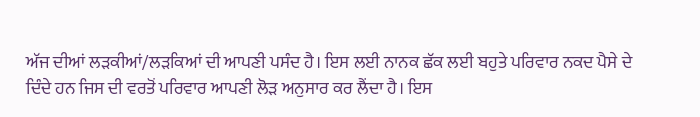ਅੱਜ ਦੀਆਂ ਲੜਕੀਆਂ/ਲੜਕਿਆਂ ਦੀ ਆਪਣੀ ਪਸੰਦ ਹੈ। ਇਸ ਲਈ ਨਾਨਕ ਛੱਕ ਲਈ ਬਹੁਤੇ ਪਰਿਵਾਰ ਨਕਦ ਪੈਸੇ ਦੇ ਦਿੰਦੇ ਹਨ ਜਿਸ ਦੀ ਵਰਤੋਂ ਪਰਿਵਾਰ ਆਪਣੀ ਲੋੜ ਅਨੁਸਾਰ ਕਰ ਲੈਂਦਾ ਹੈ। ਇਸ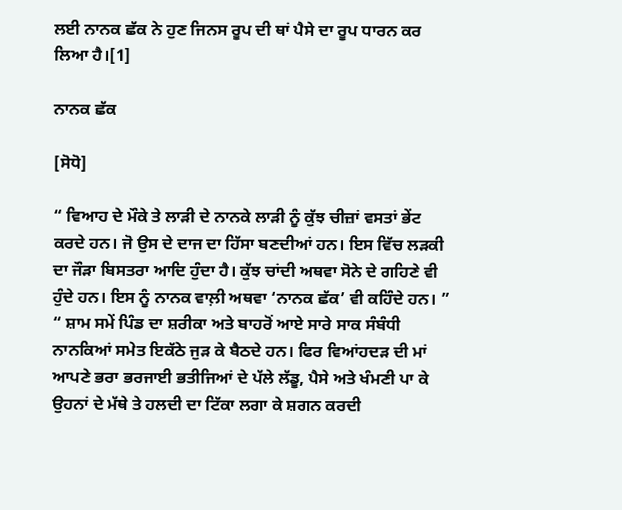ਲਈ ਨਾਨਕ ਛੱਕ ਨੇ ਹੁਣ ਜਿਨਸ ਰੂਪ ਦੀ ਥਾਂ ਪੈਸੇ ਦਾ ਰੂਪ ਧਾਰਨ ਕਰ ਲਿਆ ਹੈ।[1]

ਨਾਨਕ ਛੱਕ

[ਸੋਧੋ]

“ ਵਿਆਹ ਦੇ ਮੌਕੇ ਤੇ ਲਾੜੀ ਦੇ ਨਾਨਕੇ ਲਾੜੀ ਨੂੰ ਕੁੱਝ ਚੀਜ਼ਾਂ ਵਸਤਾਂ ਭੇਂਟ ਕਰਦੇ ਹਨ। ਜੋ ਉਸ ਦੇ ਦਾਜ ਦਾ ਹਿੱਸਾ ਬਣਦੀਆਂ ਹਨ। ਇਸ ਵਿੱਚ ਲੜਕੀ ਦਾ ਜੌੜਾ ਬਿਸਤਰਾ ਆਦਿ ਹੁੰਦਾ ਹੈ। ਕੁੱਝ ਚਾਂਦੀ ਅਥਵਾ ਸੋਨੇ ਦੇ ਗਹਿਣੇ ਵੀ ਹੁੰਦੇ ਹਨ। ਇਸ ਨੂੰ ਨਾਨਕ ਵਾਲ਼ੀ ਅਥਵਾ ‘ਨਾਨਕ ਛੱਕ’ ਵੀ ਕਹਿੰਦੇ ਹਨ। ” “ ਸ਼ਾਮ ਸਮੇਂ ਪਿੰਡ ਦਾ ਸ਼ਰੀਕਾ ਅਤੇ ਬਾਹਰੋਂ ਆਏ ਸਾਰੇ ਸਾਕ ਸੰਬੰਧੀ ਨਾਨਕਿਆਂ ਸਮੇਤ ਇਕੱਠੇ ਜੁੜ ਕੇ ਬੈਠਦੇ ਹਨ। ਫਿਰ ਵਿਆਂਹਦੜ ਦੀ ਮਾਂ ਆਪਣੇ ਭਰਾ ਭਰਜਾਈ ਭਤੀਜਿਆਂ ਦੇ ਪੱਲੇ ਲੱਡੂ, ਪੈਸੇ ਅਤੇ ਖੰਮਣੀ ਪਾ ਕੇ ਉਹਨਾਂ ਦੇ ਮੱਥੇ ਤੇ ਹਲਦੀ ਦਾ ਟਿੱਕਾ ਲਗਾ ਕੇ ਸ਼ਗਨ ਕਰਦੀ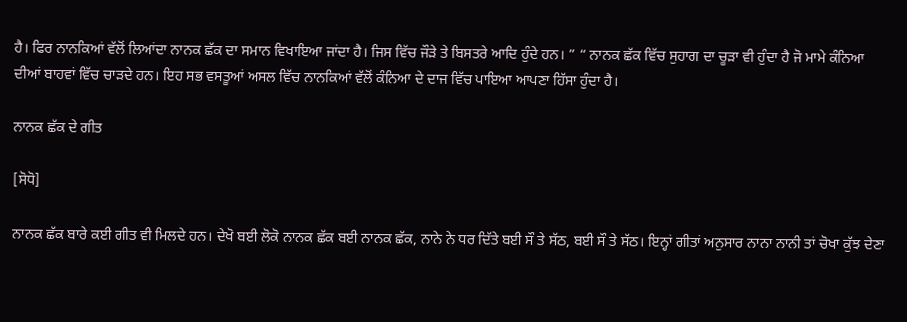ਹੈ। ਫਿਰ ਨਾਨਕਿਆਂ ਵੱਲੋਂ ਲਿਆਂਦਾ ਨਾਨਕ ਛੱਕ ਦਾ ਸਮਾਨ ਵਿਖਾਇਆ ਜਾਂਦਾ ਹੈ। ਜਿਸ ਵਿੱਚ ਜੌੜੇ ਤੇ ਬਿਸਤਰੇ ਆਦਿ ਹੁੰਦੇ ਹਨ। ” “ ਨਾਨਕ ਛੱਕ ਵਿੱਚ ਸੁਹਾਗ ਦਾ ਚੂੜਾ ਵੀ ਹੁੰਦਾ ਹੈ ਜੋ ਮਾਮੇ ਕੰਨਿਆ ਦੀਆਂ ਬਾਹਵਾਂ ਵਿੱਚ ਚਾੜਦੇ ਹਨ। ਇਹ ਸਭ ਵਸਤੂਆਂ ਅਸਲ ਵਿੱਚ ਨਾਨਕਿਆਂ ਵੱਲੋਂ ਕੰਨਿਆ ਦੇ ਦਾਜ ਵਿੱਚ ਪਾਇਆ ਆਪਣਾ ਹਿੱਸਾ ਹੁੰਦਾ ਹੈ।

ਨਾਨਕ ਛੱਕ ਦੇ ਗੀਤ

[ਸੋਧੋ]

ਨਾਨਕ ਛੱਕ ਬਾਰੇ ਕਈ ਗੀਤ ਵੀ ਮਿਲਦੇ ਹਨ। ਦੇਖੋ ਬਈ ਲੋਕੋ ਨਾਨਕ ਛੱਕ ਬਈ ਨਾਨਕ ਛੱਕ, ਨਾਨੇ ਨੇ ਧਰ ਦਿੱਤੇ ਬਈ ਸੌ ਤੇ ਸੱਠ, ਬਈ ਸੌ ਤੇ ਸੱਠ। ਇਨ੍ਹਾਂ ਗੀਤਾਂ ਅਨੁਸਾਰ ਨਾਨਾ ਨਾਨੀ ਤਾਂ ਚੋਖਾ ਕੁੱਝ ਦੇਣਾ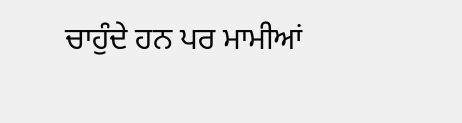ਚਾਹੁੰਦੇ ਹਨ ਪਰ ਮਾਮੀਆਂ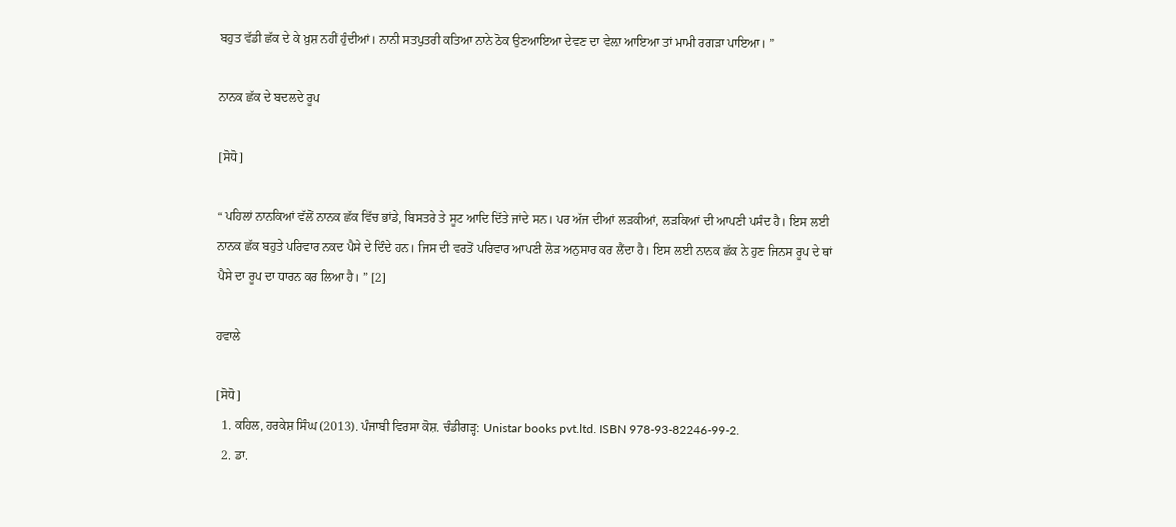ਬਹੁਤ ਵੱਡੀ ਛੱਕ ਦੇ ਕੇ ਖ਼ੁਸ਼ ਨਹੀਂ ਹੁੰਦੀਆਂ। ਨਾਨੀ ਸਤਪੁਤਰੀ ਕਤਿਆ ਨਾਨੇ ਠੋਕ ਉਣਆਇਆ ਦੇਵਣ ਦਾ ਵੇਲ਼ਾ ਆਇਆ ਤਾਂ ਮਾਮੀ ਰਗੜਾ ਪਾਇਆ। ”

ਨਾਨਕ ਛੱਕ ਦੇ ਬਦਲਦੇ ਰੂਪ

[ਸੋਧੋ]

“ ਪਹਿਲਾਂ ਨਾਨਕਿਆਂ ਵੱਲੋਂ ਨਾਨਕ ਛੱਕ ਵਿੱਚ ਭਾਂਡੇ, ਬਿਸਤਰੇ ਤੇ ਸੂਟ ਆਦਿ ਦਿੱਤੇ ਜਾਂਦੇ ਸਨ। ਪਰ ਅੱਜ ਦੀਆਂ ਲੜਕੀਆਂ, ਲੜਕਿਆਂ ਦੀ ਆਪਣੀ ਪਸੰਦ ਹੈ। ਇਸ ਲਈ ਨਾਨਕ ਛੱਕ ਬਹੁਤੇ ਪਰਿਵਾਰ ਨਕਦ ਪੈਸੇ ਦੇ ਦਿੰਦੇ ਹਨ। ਜਿਸ ਦੀ ਵਰਤੋਂ ਪਰਿਵਾਰ ਆਪਣੀ ਲੋੜ ਅਨੁਸਾਰ ਕਰ ਲੈਂਦਾ ਹੈ। ਇਸ ਲਈ ਨਾਨਕ ਛੱਕ ਨੇ ਹੁਣ ਜਿਨਸ ਰੂਪ ਦੇ ਥਾਂ ਪੈਸੇ ਦਾ ਰੂਪ ਦਾ ਧਾਰਨ ਕਰ ਲਿਆ ਹੈ। ” [2]

ਹਵਾਲੇ

[ਸੋਧੋ]
  1. ਕਹਿਲ, ਹਰਕੇਸ਼ ਸਿੰਘ (2013). ਪੰਜਾਬੀ ਵਿਰਸਾ ਕੋਸ਼. ਚੰਡੀਗੜ੍ਹ: Unistar books pvt.ltd. ISBN 978-93-82246-99-2.
  2. ਡਾ.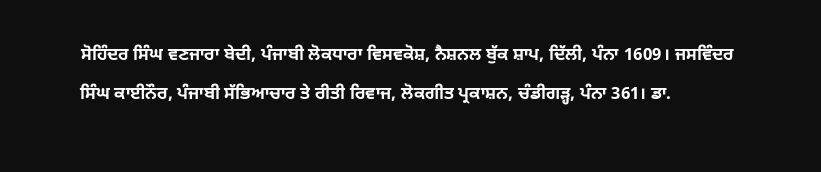ਸੋਹਿੰਦਰ ਸਿੰਘ ਵਣਜਾਰਾ ਬੇਦੀ, ਪੰਜਾਬੀ ਲੋਕਧਾਰਾ ਵਿਸਵਕੋਸ਼, ਨੈਸ਼ਨਲ ਬੁੱਕ ਸ਼ਾਪ, ਦਿੱਲੀ, ਪੰਨਾ 1609। ਜਸਵਿੰਦਰ ਸਿੰਘ ਕਾਈਨੌਰ, ਪੰਜਾਬੀ ਸੱਭਿਆਚਾਰ ਤੇ ਰੀਤੀ ਰਿਵਾਜ, ਲੋਕਗੀਤ ਪ੍ਰਕਾਸ਼ਨ, ਚੰਡੀਗੜ੍ਹ, ਪੰਨਾ 361। ਡਾ.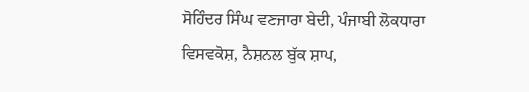ਸੋਹਿੰਦਰ ਸਿੰਘ ਵਣਜਾਰਾ ਬੇਦੀ, ਪੰਜਾਬੀ ਲੋਕਧਾਰਾ ਵਿਸਵਕੋਸ਼, ਨੈਸ਼ਨਲ ਬੁੱਕ ਸ਼ਾਪ,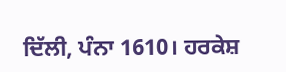ਦਿੱਲੀ, ਪੰਨਾ 1610। ਹਰਕੇਸ਼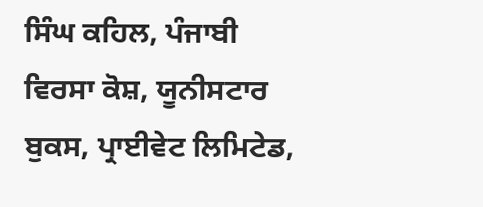ਸਿੰਘ ਕਹਿਲ, ਪੰਜਾਬੀ ਵਿਰਸਾ ਕੋਸ਼, ਯੂਨੀਸਟਾਰ ਬੁਕਸ, ਪ੍ਰਾਈਵੇਟ ਲਿਮਿਟੇਡ,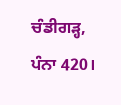ਚੰਡੀਗੜ੍ਹ, ਪੰਨਾ 420।